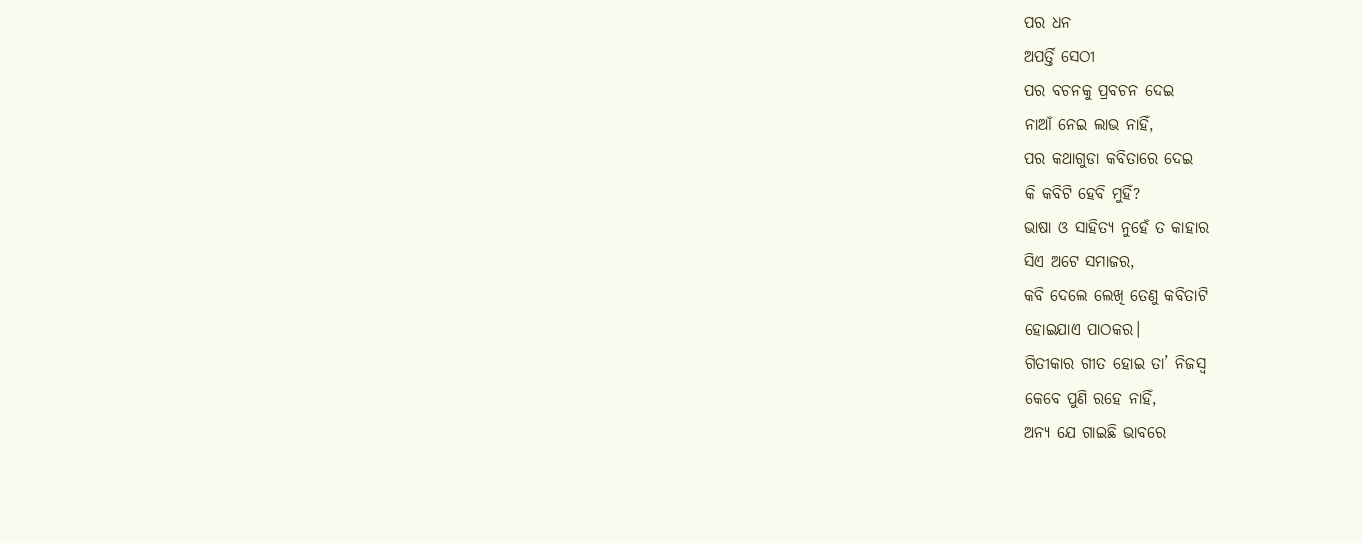ପର ଧନ
ଅପର୍ତ୍ତି ସେଠୀ
ପର ବଚନକୁ ପ୍ରବଚନ ଦେଇ
ନାଆଁ ନେଇ ଲାଭ ନାହିଁ,
ପର କଥାଗୁଡା କବିତାରେ ଦେଇ
କି କବିଟି ହେବି ମୁହିଁ?
ଭାଷା ଓ ସାହିତ୍ୟ ନୁହେଁ ତ କାହାର
ସିଏ ଅଟେ ସମାଜର,
କବି ଦେଲେ ଲେଖି ତେଣୁ କବିତାଟି
ହୋଇଯାଏ ପାଠକର।
ଗିତୀକାର ଗୀତ ହୋଇ ତା’ ନିଜସ୍ଵ
କେବେ ପୁଣି ରହେ ନାହିଁ,
ଅନ୍ଯ ଯେ ଗାଇଛି ଭାବରେ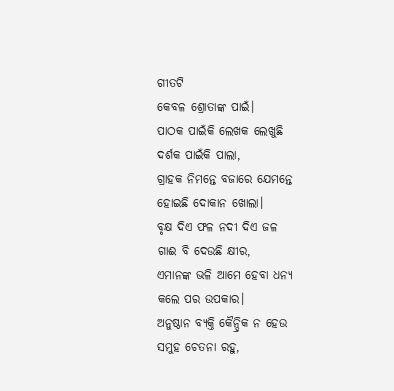ଗୀତଟି
କେବଳ ଶ୍ରୋତାଙ୍କ ପାଇଁ।
ପାଠକ ପାଇଁକି ଲେଖକ ଲେଖୁଛି
ଦର୍ଶକ ପାଇଁକି ପାଲା,
ଗ୍ରାହକ ନିମନ୍ତେ ବଜାରେ ଯେମନ୍ତେ
ହୋଇଛି ଦୋକାନ ଖୋଲା।
ବୃକ୍ଷ ଦିଏ ଫଳ ନଦୀ ଦିଏ ଜଳ
ଗାଈ ବି ଦେଉଛି କ୍ଷୀର,
ଏମାନଙ୍କ ଭଳି ଆମେ ହେବା ଧନ୍ୟ
କଲେ ପର ଉପକାର।
ଅନୁଷ୍ଠାନ ବ୍ୟକ୍ତି କୈନ୍ଦ୍ରିକ ନ ହେଉ
ସମୁହ ଚେତନା ରହୁ,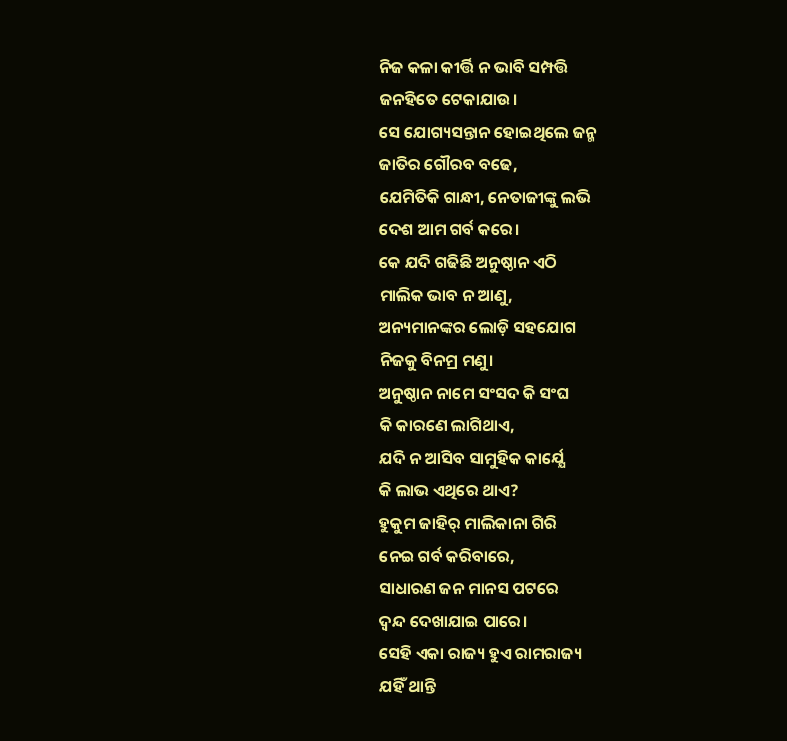ନିଜ କଳା କୀର୍ତ୍ତି ନ ଭାବି ସମ୍ପତ୍ତି
ଜନହିତେ ଟେକାଯାଉ।
ସେ ଯୋଗ୍ୟସନ୍ତାନ ହୋଇଥିଲେ ଜନ୍ମ
ଜାତିର ଗୌରବ ବଢେ,
ଯେମିତିକି ଗାନ୍ଧୀ, ନେତାଜୀଙ୍କୁ ଲଭି
ଦେଶ ଆମ ଗର୍ବ କରେ।
କେ ଯଦି ଗଢିଛି ଅନୁଷ୍ଠାନ ଏଠି
ମାଲିକ ଭାବ ନ ଆଣୁ,
ଅନ୍ୟମାନଙ୍କର ଲୋଡ଼ି ସହଯୋଗ
ନିଜକୁ ବିନମ୍ର ମଣୁ।
ଅନୁଷ୍ଠାନ ନାମେ ସଂସଦ କି ସଂଘ
କି କାରଣେ ଲାଗିଥାଏ,
ଯଦି ନ ଆସିବ ସାମୁହିକ କାର୍ଯ୍ଯେ
କି ଲାଭ ଏଥିରେ ଥାଏ?
ହୁକୁମ ଜାହିର୍ ମାଲିକାନା ଗିରି
ନେଇ ଗର୍ବ କରିବାରେ,
ସାଧାରଣ ଜନ ମାନସ ପଟରେ
ଦ୍ଵନ୍ଦ ଦେଖାଯାଇ ପାରେ।
ସେହି ଏକା ରାଜ୍ୟ ହୁଏ ରାମରାଜ୍ୟ
ଯହିଁ ଥାନ୍ତି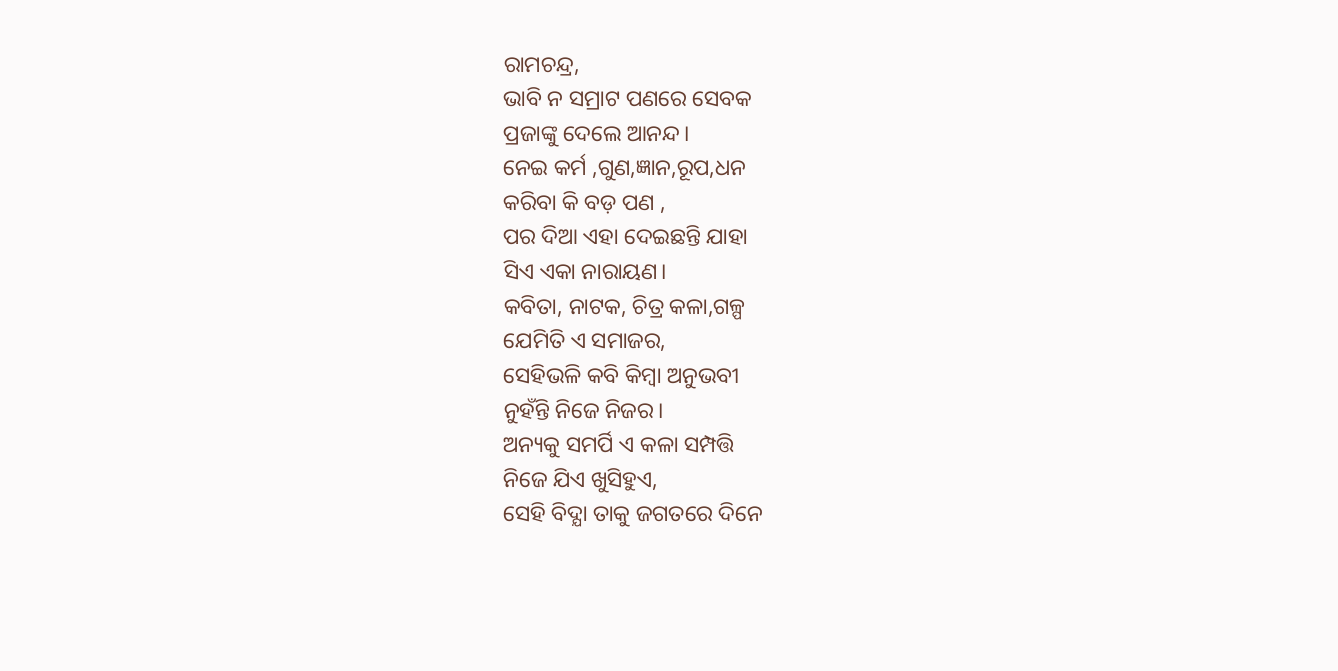ରାମଚନ୍ଦ୍ର,
ଭାବି ନ ସମ୍ରାଟ ପଣରେ ସେବକ
ପ୍ରଜାଙ୍କୁ ଦେଲେ ଆନନ୍ଦ।
ନେଇ କର୍ମ ,ଗୁଣ,ଜ୍ଞାନ,ରୂପ,ଧନ
କରିବା କି ବଡ଼ ପଣ ,
ପର ଦିଆ ଏହା ଦେଇଛନ୍ତି ଯାହା
ସିଏ ଏକା ନାରାୟଣ।
କବିତା, ନାଟକ, ଚିତ୍ର କଳା,ଗଳ୍ପ
ଯେମିତି ଏ ସମାଜର,
ସେହିଭଳି କବି କିମ୍ବା ଅନୁଭବୀ
ନୁହଁନ୍ତି ନିଜେ ନିଜର।
ଅନ୍ୟକୁ ସମର୍ପି ଏ କଳା ସମ୍ପତ୍ତି
ନିଜେ ଯିଏ ଖୁସିହୁଏ,
ସେହି ବିଦ୍ଯା ତାକୁ ଜଗତରେ ଦିନେ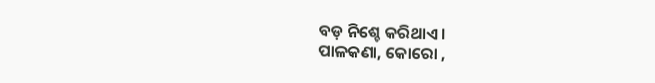ବଡ଼ ନିଶ୍ଚେ କରିଥାଏ।
ପାଳକଣା, କୋରୋ ,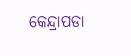କେନ୍ଦ୍ରାପଡା